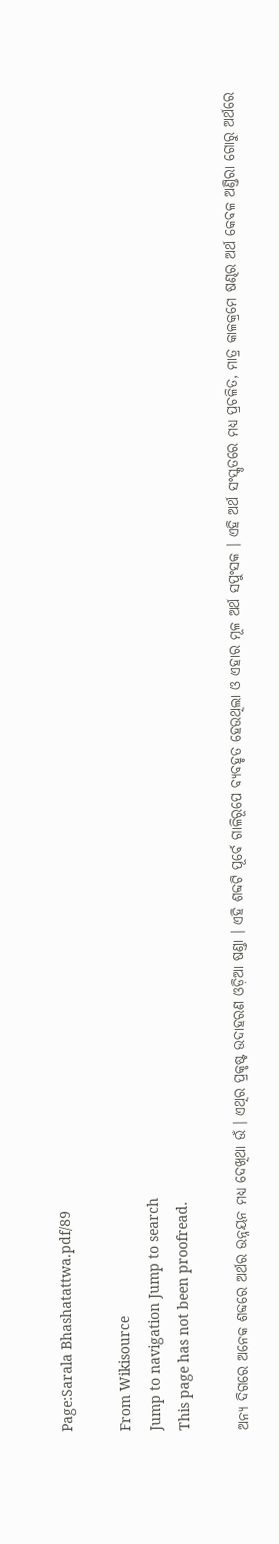Page:Sarala Bhashatattwa.pdf/89

From Wikisource
Jump to navigation Jump to search
This page has not been proofread.

ଅନ୍ୟ ଦିଗରେ ଅନେକ ଶବ୍ଦରେ ଅର୍ଥର ଉନ୍ନୟନ ମଧ୍ୟ ଦେଖିଥା ଉଁ । ଏଥିର ପ୍ରକୃଷ୍ଟ ଉଦାହରଣ ଓଡ଼ିଆ ଷଣ୍ତା । ଏହି ଶବ୍ଦଟି ପୂର୍ବେ ଗାଳିରୂପେ ବ୍ୟବହୃତ ହେଉଥିଲା ଓ ଏହାର ମୂଳ ଅର୍ଥ ସପୁଂସକ । ଏହି ଅର୍ଥ ସଂସ୍କୃତରେ ମଧ୍ୟ ପ୍ରଚଳିତ, ମାତ୍ର କାଳକ୍ରମେ ଷଣ୍ଢର ଅର୍ଥ କେବଳ ଅଣ୍ତିରା ଗୋରୁ ଅର୍ଥରେ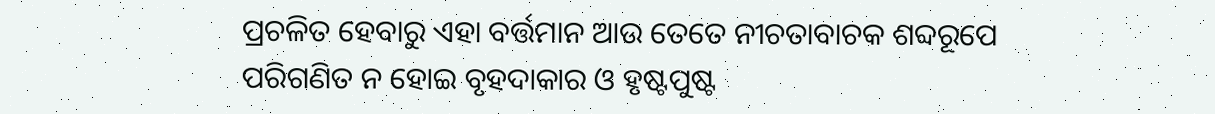ପ୍ରଚଳିତ ହେବାରୁ ଏହା ବର୍ତ୍ତମାନ ଆଉ ତେତେ ନୀଚତାବାଚକ ଶବ୍ଦରୂପେ ପରିଗଣିତ ନ ହୋଇ ବୃହଦାକାର ଓ ହୃଷ୍ଟପୁଷ୍ଟ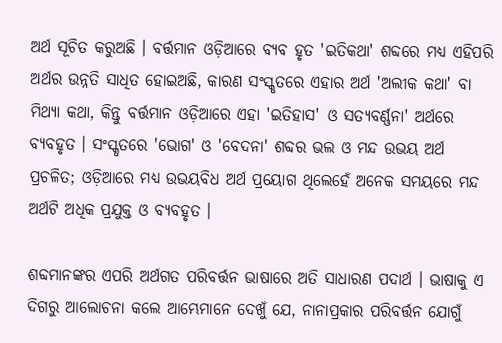ଅର୍ଥ ସୂଚିତ କରୁଅଛି । ବର୍ତ୍ତମାନ ଓଡ଼ିଆରେ ବ୍ୟବ ହୃତ 'ଇତିକଥା' ଶବ୍ଦରେ ମଧ୍ୟ ଏହିପରି ଅର୍ଥର ଉନ୍ନତି ସାଧିତ ହୋଇଅଛି, କାରଣ ସଂସ୍କୃତରେ ଏହାର ଅର୍ଥ 'ଅଲୀକ କଥା' ବା ମିଥ୍ୟା କଥା, କିନ୍ତୁ ବର୍ତ୍ତମାନ ଓଡ଼ିଆରେ ଏହା 'ଇତିହାସ' ଓ ସତ୍ୟବର୍ଣ୍ଣନା' ଅର୍ଥରେ ବ୍ୟବହୃତ । ସଂସ୍କୃତରେ 'ଭୋଗ' ଓ 'ବେଦନା' ଶବ୍ଦର ଭଲ ଓ ମନ୍ଦ ଉଭୟ ଅର୍ଥ ପ୍ରଚଳିତ; ଓଡ଼ିଆରେ ମଧ୍ୟ ଉଭୟବିଧ ଅର୍ଥ ପ୍ରୟୋଗ ଥିଲେହେଁ ଅନେକ ସମୟରେ ମନ୍ଦ ଅର୍ଥଟି ଅଧିକ ପ୍ରଯୁକ୍ତ ଓ ବ୍ୟବହୃତ ।

ଶବ୍ଦମାନଙ୍କର ଏପରି ଅର୍ଥଗତ ପରିବର୍ତ୍ତନ ଭାଷାରେ ଅତି ସାଧାରଣ ପଦାର୍ଥ । ଭାଷାକୁ ଏ ଦିଗରୁ ଆଲୋଚନା କଲେ ଆମ୍ଭେମାନେ ଦେଖୁଁ ଯେ, ନାନାପ୍ରକାର ପରିବର୍ତ୍ତନ ଯୋଗୁଁ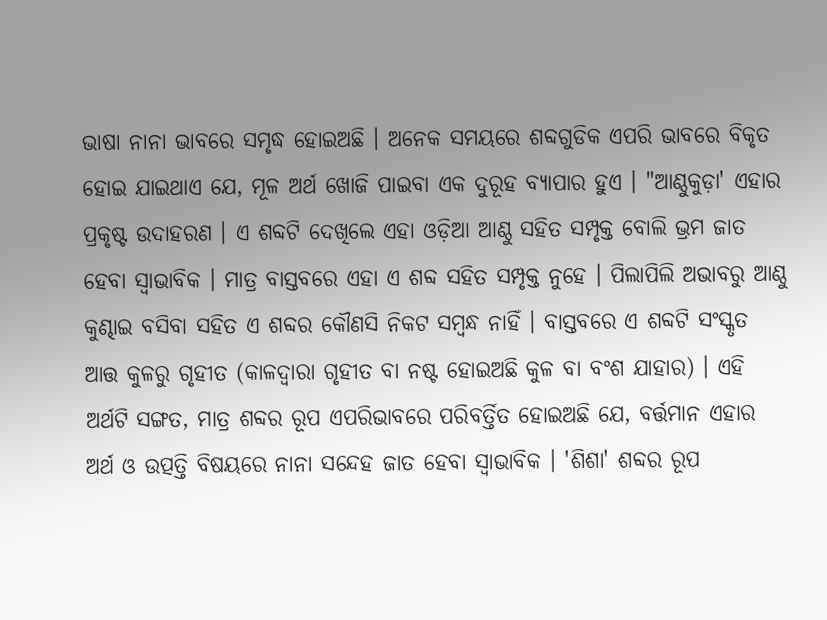ଭାଷା ନାନା ଭାବରେ ସମୃଦ୍ଧ ହୋଇଅଛି । ଅନେକ ସମୟରେ ଶବ୍ଦଗୁଡିକ ଏପରି ଭାବରେ ବିକୃତ ହୋଇ ଯାଇଥାଏ ଯେ, ମୂଳ ଅର୍ଥ ଖୋଜି ପାଇବା ଏକ ଦୁରୂହ ବ୍ୟାପାର ହୁଏ । "ଆଣ୍ଠୁକୁଡ଼ା' ଏହାର ପ୍ରକୃଷ୍ଟ ଉଦାହରଣ । ଏ ଶବ୍ଦଟି ଦେଖିଲେ ଏହା ଓଡ଼ିଆ ଆଣ୍ଠୁ ସହିତ ସମ୍ପୃକ୍ତ ବୋଲି ଭ୍ରମ ଜାତ ହେବା ସ୍ବାଭାବିକ । ମାତ୍ର ବାସ୍ତବରେ ଏହା ଏ ଶବ୍ଦ ସହିତ ସମ୍ପୃକ୍ତ ନୁହେ । ପିଲାପିଲି ଅଭାବରୁ ଆଣ୍ଠୁ କୁଣ୍ଢାଇ ବସିବା ସହିତ ଏ ଶବ୍ଦର କୌଣସି ନିକଟ ସମ୍ବନ୍ଧ ନାହିଁ । ବାସ୍ତବରେ ଏ ଶବ୍ଦଟି ସଂସ୍କୃତ ଆତ୍ତ କୁଳରୁ ଗୃହୀତ (କାଳଦ୍ବାରା ଗୃହୀତ ବା ନଷ୍ଟ ହୋଇଅଛି କୁଳ ବା ବଂଶ ଯାହାର) । ଏହି ଅର୍ଥଟି ସଙ୍ଗତ, ମାତ୍ର ଶବ୍ଦର ରୂପ ଏପରିଭାବରେ ପରିବର୍ତ୍ତିତ ହୋଇଅଛି ଯେ, ବର୍ତ୍ତମାନ ଏହାର ଅର୍ଥ ଓ ଉତ୍ପତ୍ତି ବିଷୟରେ ନାନା ସନ୍ଦେହ ଜାତ ହେବା ସ୍ବାଭାବିକ । 'ଶିଶା' ଶବ୍ଦର ରୂପ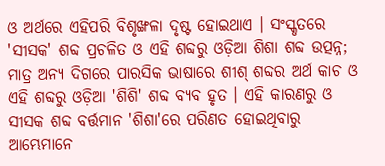ଓ ଅର୍ଥରେ ଏହିପରି ବିଶୃଙ୍ଖଳା ଦୃଷ୍ଟ ହୋଇଥାଏ । ସଂସ୍କୃତରେ 'ସୀସକ' ଶବ୍ଦ ପ୍ରଚଳିତ ଓ ଏହି ଶବ୍ଦରୁ ଓଡ଼ିଆ ଶିଶା ଶବ୍ଦ ଉତ୍ପନ୍ନ; ମାତ୍ର ଅନ୍ୟ ଦିଗରେ ପାରସିକ ଭାଷାରେ ଶୀଶ୍ ଶବ୍ଦର ଅର୍ଥ କାଚ ଓ ଏହି ଶବ୍ଦରୁ ଓଡ଼ିଆ 'ଶିଶି' ଶବ୍ଦ ବ୍ୟବ ହୃତ । ଏହି କାରଣରୁ ଓ ସୀସକ ଶବ୍ଦ ବର୍ତ୍ତମାନ 'ଶିଶା'ରେ ପରିଣତ ହୋଇଥିବାରୁ ଆମ୍ଭେମାନେ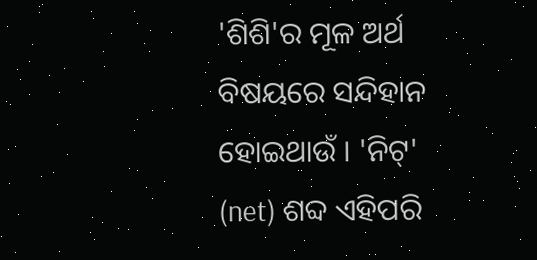'ଶିଶି'ର ମୂଳ ଅର୍ଥ ବିଷୟରେ ସନ୍ଦିହାନ ହୋଇଥାଉଁ । 'ନିଟ୍' (net) ଶବ୍ଦ ଏହିପରି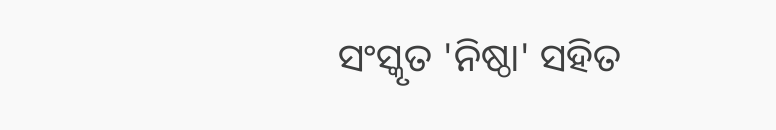ସଂସ୍କୃତ 'ନିଷ୍ଠା' ସହିତ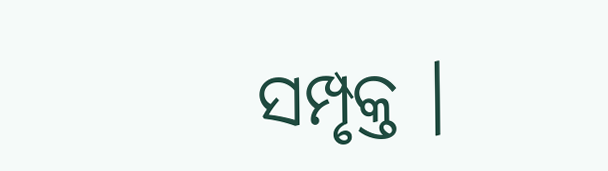ସମ୍ପୃକ୍ତ ।